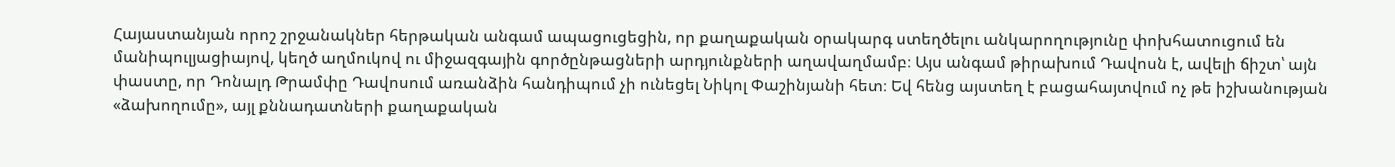Հայաստանյան որոշ շրջանակներ հերթական անգամ ապացուցեցին, որ քաղաքական օրակարգ ստեղծելու անկարողությունը փոխհատուցում են մանիպուլյացիայով, կեղծ աղմուկով ու միջազգային գործընթացների արդյունքների աղավաղմամբ։ Այս անգամ թիրախում Դավոսն է, ավելի ճիշտ՝ այն փաստը, որ Դոնալդ Թրամփը Դավոսում առանձին հանդիպում չի ունեցել Նիկոլ Փաշինյանի հետ։ Եվ հենց այստեղ է բացահայտվում ոչ թե իշխանության «ձախողումը», այլ քննադատների քաղաքական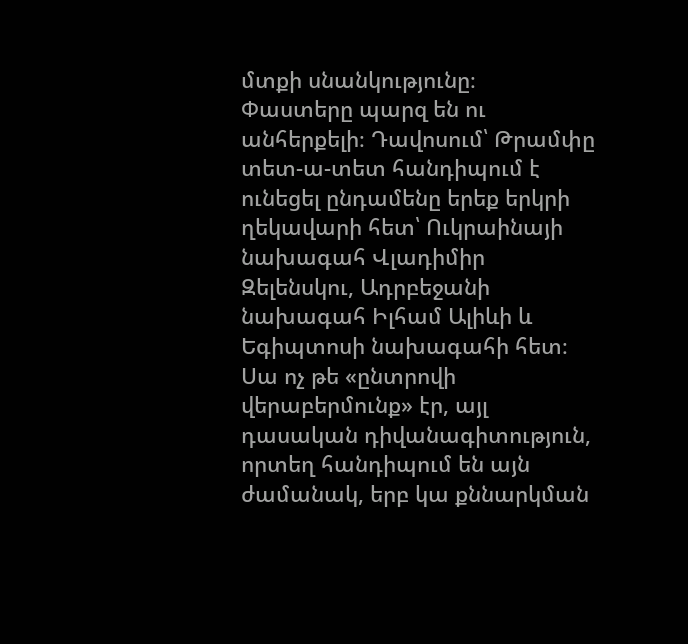մտքի սնանկությունը։
Փաստերը պարզ են ու անհերքելի։ Դավոսում՝ Թրամփը տետ-ա-տետ հանդիպում է ունեցել ընդամենը երեք երկրի ղեկավարի հետ՝ Ուկրաինայի նախագահ Վլադիմիր Զելենսկու, Ադրբեջանի նախագահ Իլհամ Ալիևի և Եգիպտոսի նախագահի հետ։
Սա ոչ թե «ընտրովի վերաբերմունք» էր, այլ դասական դիվանագիտություն, որտեղ հանդիպում են այն ժամանակ, երբ կա քննարկման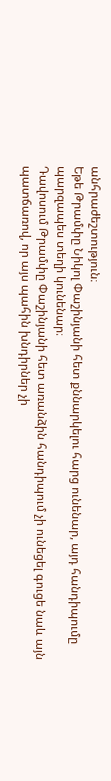անհրաժեշտություն։
Եթե Թրամփը Նիկոլ Փաշինյանի հետ քննարկելու հարց ունենար, այդ հանդիպումը պարզապես տեղի կունենար։
Դավոսում Թրամփը Փաշինյանի հետ առանձին հանդիպում չի ունեցել գուցե նաև այն պատճառով, որ այս պահին խնդիրներ չի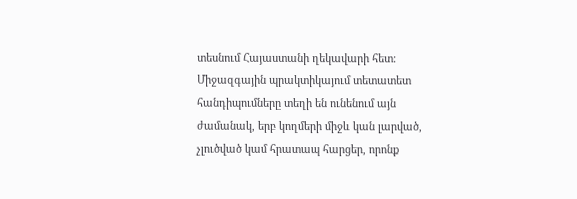տեսնում Հայաստանի ղեկավարի հետ։ Միջազգային պրակտիկայում տետատետ հանդիպումները տեղի են ունենում այն ժամանակ, երբ կողմերի միջև կան լարված, չլուծված կամ հրատապ հարցեր, որոնք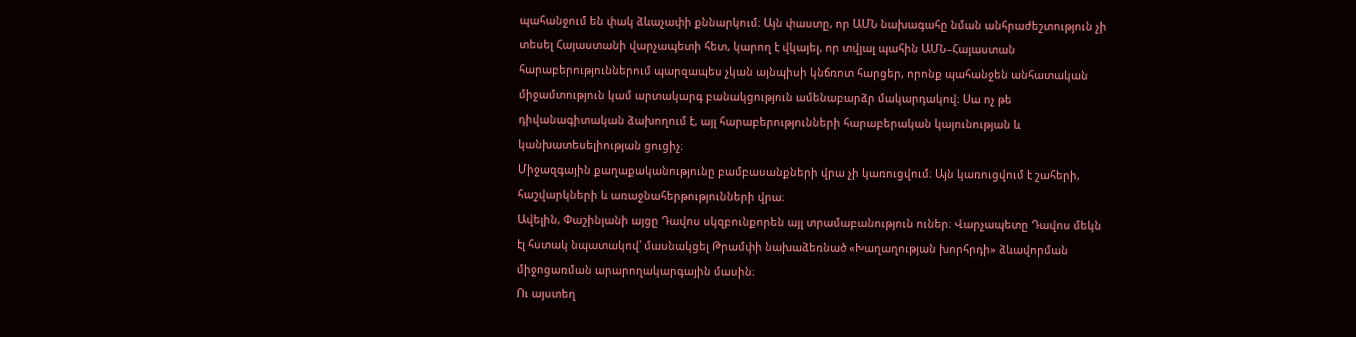պահանջում են փակ ձևաչափի քննարկում։ Այն փաստը, որ ԱՄՆ նախագահը նման անհրաժեշտություն չի տեսել Հայաստանի վարչապետի հետ, կարող է վկայել, որ տվյալ պահին ԱՄՆ–Հայաստան հարաբերություններում պարզապես չկան այնպիսի կնճռոտ հարցեր, որոնք պահանջեն անհատական միջամտություն կամ արտակարգ բանակցություն ամենաբարձր մակարդակով։ Սա ոչ թե դիվանագիտական ձախողում է, այլ հարաբերությունների հարաբերական կայունության և կանխատեսելիության ցուցիչ։
Միջազգային քաղաքականությունը բամբասանքների վրա չի կառուցվում։ Այն կառուցվում է շահերի, հաշվարկների և առաջնահերթությունների վրա։
Ավելին, Փաշինյանի այցը Դավոս սկզբունքորեն այլ տրամաբանություն ուներ։ Վարչապետը Դավոս մեկն էլ հստակ նպատակով՝ մասնակցել Թրամփի նախաձեռնած «Խաղաղության խորհրդի» ձևավորման միջոցառման արարողակարգային մասին։
Ու այստեղ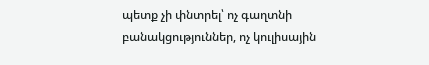պետք չի փնտրել՝ ոչ գաղտնի բանակցություններ, ոչ կուլիսային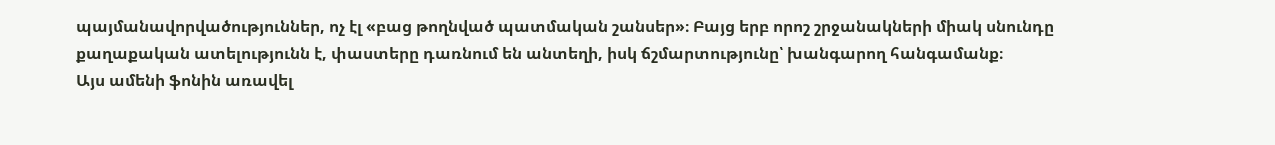պայմանավորվածություններ, ոչ էլ «բաց թողնված պատմական շանսեր»։ Բայց երբ որոշ շրջանակների միակ սնունդը քաղաքական ատելությունն է, փաստերը դառնում են անտեղի, իսկ ճշմարտությունը՝ խանգարող հանգամանք։
Այս ամենի ֆոնին առավել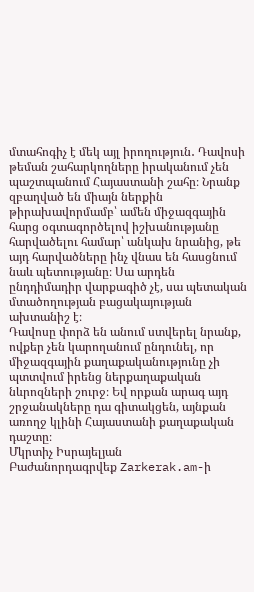մտահոգիչ է մեկ այլ իրողություն․ Դավոսի թեման շահարկողները իրականում չեն պաշտպանում Հայաստանի շահը։ Նրանք զբաղված են միայն ներքին թիրախավորմամբ՝ ամեն միջազգային հարց օգտագործելով իշխանությանը հարվածելու համար՝ անկախ նրանից, թե այդ հարվածները ինչ վնաս են հասցնում նաև պետությանը։ Սա արդեն ընդդիմադիր վարքագիծ չէ, սա պետական մտածողության բացակայության ախտանիշ է։
Դավոսը փորձ են անում ստվերել նրանք, ովքեր չեն կարողանում ընդունել, որ միջազգային քաղաքականությունը չի պտտվում իրենց ներքաղաքական նևրոզների շուրջ։ Եվ որքան արագ այդ շրջանակները դա գիտակցեն, այնքան առողջ կլինի Հայաստանի քաղաքական դաշտը։
Մկրտիչ Իսրայելյան
Բաժանորդագրվեք Zarkerak.am-ի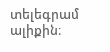տելեգրամ ալիքին։